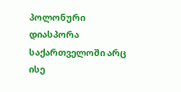პოლონური დიასპორა საქართველოში არც ისე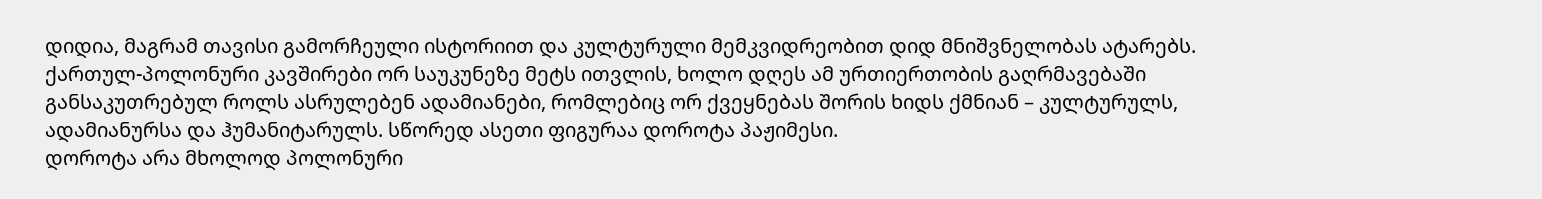დიდია, მაგრამ თავისი გამორჩეული ისტორიით და კულტურული მემკვიდრეობით დიდ მნიშვნელობას ატარებს. ქართულ-პოლონური კავშირები ორ საუკუნეზე მეტს ითვლის, ხოლო დღეს ამ ურთიერთობის გაღრმავებაში განსაკუთრებულ როლს ასრულებენ ადამიანები, რომლებიც ორ ქვეყნებას შორის ხიდს ქმნიან – კულტურულს, ადამიანურსა და ჰუმანიტარულს. სწორედ ასეთი ფიგურაა დოროტა პაჟიმესი.
დოროტა არა მხოლოდ პოლონური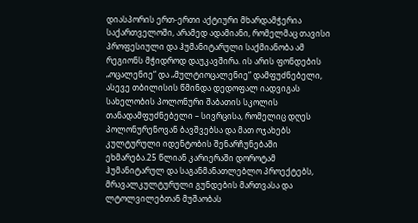დიასპორის ერთ-ერთი აქტიური მხარდამჭერია საქართველოში, არამედ ადამიანი, რომელმაც თავისი პროფესიული და ჰუმანიტარული საქმიანობა ამ რეგიონს მჭიდროდ დაუკავშირა. ის არის ფონდების „ოცალენიე“ და „მულტიოცალენიე“ დამფუძნებელი, ასევე თბილისის წმინდა დედოფალ იადვიგას სახელობის პოლონური შაბათის სკოლის თანადამფუძნებელი – სივრცისა, რომელიც დღეს პოლონურენოვან ბავშვებსა და მათ ოჯახებს კულტურული იდენტობის შენარჩუნებაში ეხმარება.25 წლიან კარიერაში დოროტამ ჰუმანიტარულ და საგანმანათლებლო პროექტებს, მრავალკულტურული გუნდების მართვასა და ლტოლვილებთან მუშაობას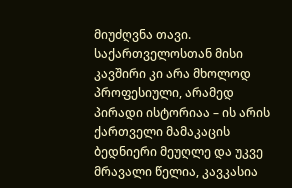მიუძღვნა თავი. საქართველოსთან მისი კავშირი კი არა მხოლოდ პროფესიული, არამედ პირადი ისტორიაა – ის არის ქართველი მამაკაცის ბედნიერი მეუღლე და უკვე მრავალი წელია, კავკასია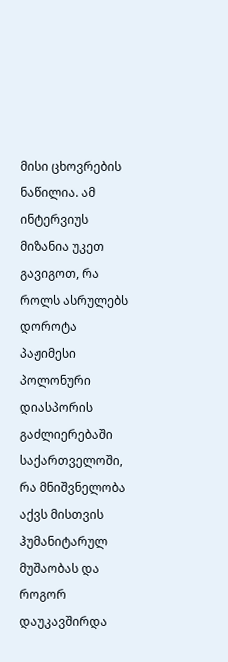მისი ცხოვრების ნაწილია. ამ ინტერვიუს მიზანია უკეთ გავიგოთ, რა როლს ასრულებს დოროტა პაჟიმესი პოლონური დიასპორის გაძლიერებაში საქართველოში, რა მნიშვნელობა აქვს მისთვის ჰუმანიტარულ მუშაობას და როგორ დაუკავშირდა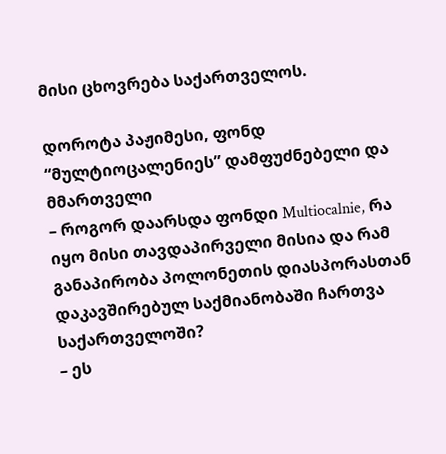მისი ცხოვრება საქართველოს.

დოროტა პაჟიმესი, ფონდ “მულტიოცალენიეს” დამფუძნებელი და მმართველი
– როგორ დაარსდა ფონდი Multiocalnie, რა იყო მისი თავდაპირველი მისია და რამ განაპირობა პოლონეთის დიასპორასთან დაკავშირებულ საქმიანობაში ჩართვა საქართველოში?
– ეს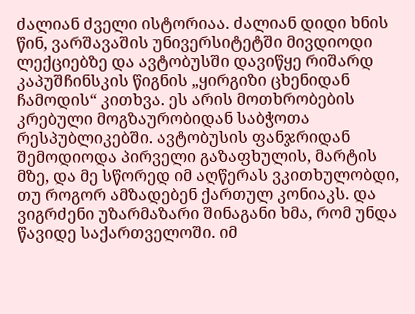ძალიან ძველი ისტორიაა. ძალიან დიდი ხნის წინ, ვარშავაშის უნივერსიტეტში მივდიოდი ლექციებზე და ავტობუსში დავიწყე რიშარდ კაპუშჩინსკის წიგნის „ყირგიზი ცხენიდან ჩამოდის“ კითხვა. ეს არის მოთხრობების კრებული მოგზაურობიდან საბჭოთა რესპუბლიკებში. ავტობუსის ფანჯრიდან შემოდიოდა პირველი გაზაფხულის, მარტის მზე, და მე სწორედ იმ აღწერას ვკითხულობდი, თუ როგორ ამზადებენ ქართულ კონიაკს. და ვიგრძენი უზარმაზარი შინაგანი ხმა, რომ უნდა წავიდე საქართველოში. იმ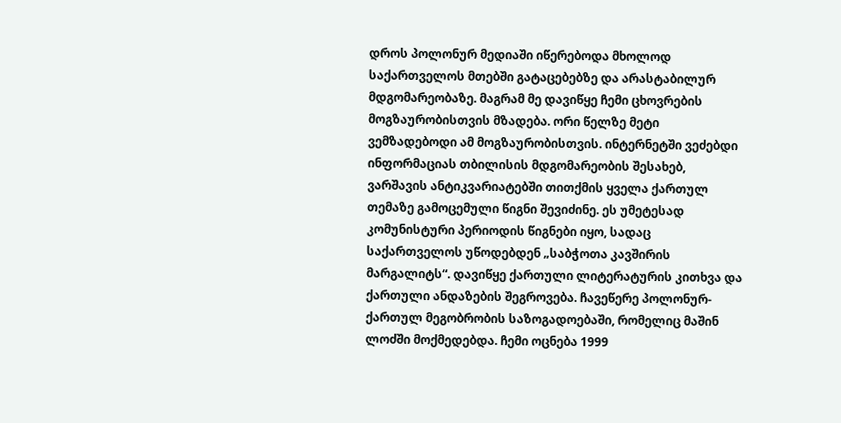დროს პოლონურ მედიაში იწერებოდა მხოლოდ საქართველოს მთებში გატაცებებზე და არასტაბილურ მდგომარეობაზე. მაგრამ მე დავიწყე ჩემი ცხოვრების მოგზაურობისთვის მზადება. ორი წელზე მეტი ვემზადებოდი ამ მოგზაურობისთვის. ინტერნეტში ვეძებდი ინფორმაციას თბილისის მდგომარეობის შესახებ, ვარშავის ანტიკვარიატებში თითქმის ყველა ქართულ თემაზე გამოცემული წიგნი შევიძინე. ეს უმეტესად კომუნისტური პერიოდის წიგნები იყო, სადაც საქართველოს უწოდებდენ „საბჭოთა კავშირის მარგალიტს“. დავიწყე ქართული ლიტერატურის კითხვა და ქართული ანდაზების შეგროვება. ჩავეწერე პოლონურ-ქართულ მეგობრობის საზოგადოებაში, რომელიც მაშინ ლოძში მოქმედებდა. ჩემი ოცნება 1999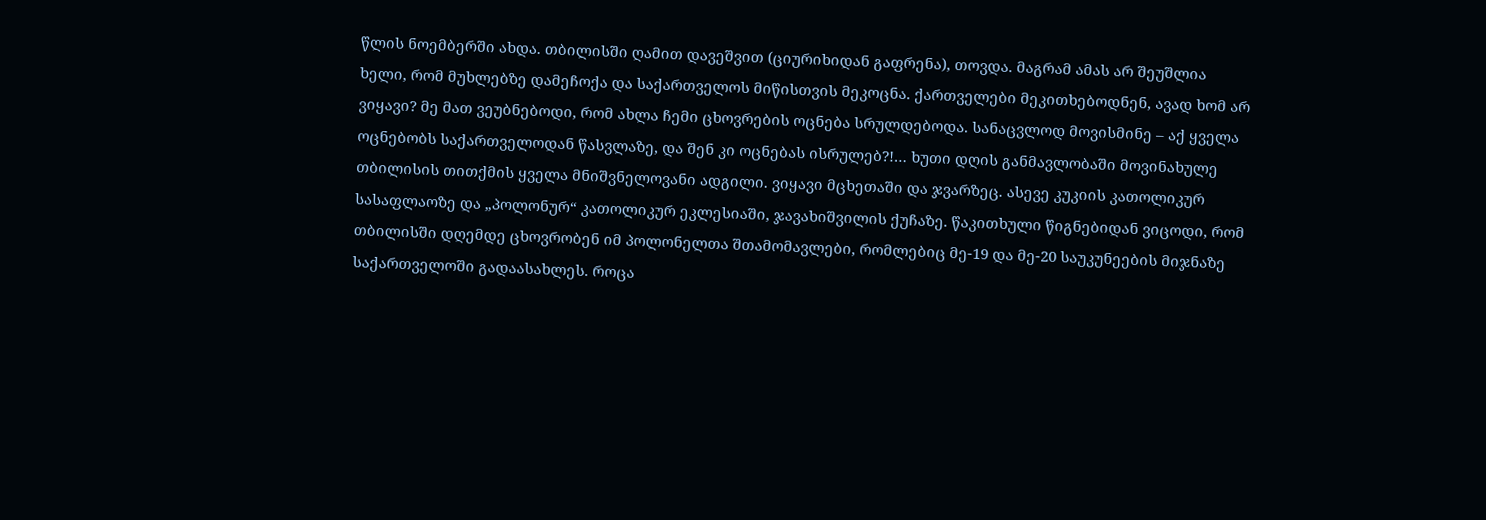წლის ნოემბერში ახდა. თბილისში ღამით დავეშვით (ციურიხიდან გაფრენა), თოვდა. მაგრამ ამას არ შეუშლია ხელი, რომ მუხლებზე დამეჩოქა და საქართველოს მიწისთვის მეკოცნა. ქართველები მეკითხებოდნენ, ავად ხომ არ ვიყავი? მე მათ ვეუბნებოდი, რომ ახლა ჩემი ცხოვრების ოცნება სრულდებოდა. სანაცვლოდ მოვისმინე – აქ ყველა ოცნებობს საქართველოდან წასვლაზე, და შენ კი ოცნებას ისრულებ?!… ხუთი დღის განმავლობაში მოვინახულე თბილისის თითქმის ყველა მნიშვნელოვანი ადგილი. ვიყავი მცხეთაში და ჯვარზეც. ასევე კუკიის კათოლიკურ სასაფლაოზე და „პოლონურ“ კათოლიკურ ეკლესიაში, ჯავახიშვილის ქუჩაზე. წაკითხული წიგნებიდან ვიცოდი, რომ თბილისში დღემდე ცხოვრობენ იმ პოლონელთა შთამომავლები, რომლებიც მე-19 და მე-20 საუკუნეების მიჯნაზე საქართველოში გადაასახლეს. როცა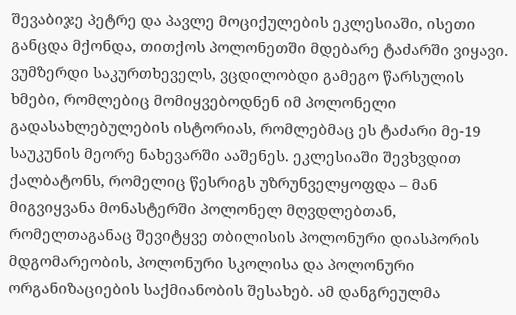შევაბიჯე პეტრე და პავლე მოციქულების ეკლესიაში, ისეთი განცდა მქონდა, თითქოს პოლონეთში მდებარე ტაძარში ვიყავი. ვუმზერდი საკურთხეველს, ვცდილობდი გამეგო წარსულის ხმები, რომლებიც მომიყვებოდნენ იმ პოლონელი გადასახლებულების ისტორიას, რომლებმაც ეს ტაძარი მე-19 საუკუნის მეორე ნახევარში ააშენეს. ეკლესიაში შევხვდით ქალბატონს, რომელიც წესრიგს უზრუნველყოფდა – მან მიგვიყვანა მონასტერში პოლონელ მღვდლებთან, რომელთაგანაც შევიტყვე თბილისის პოლონური დიასპორის მდგომარეობის, პოლონური სკოლისა და პოლონური ორგანიზაციების საქმიანობის შესახებ. ამ დანგრეულმა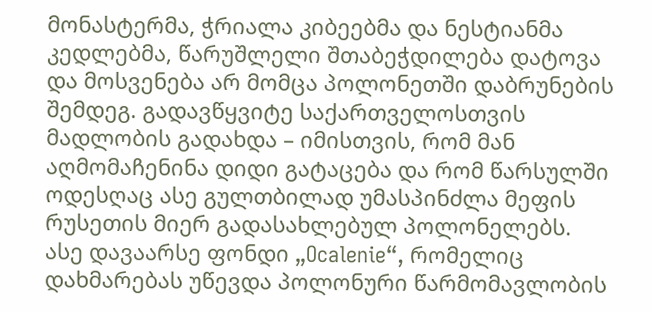მონასტერმა, ჭრიალა კიბეებმა და ნესტიანმა კედლებმა, წარუშლელი შთაბეჭდილება დატოვა და მოსვენება არ მომცა პოლონეთში დაბრუნების შემდეგ. გადავწყვიტე საქართველოსთვის მადლობის გადახდა – იმისთვის, რომ მან აღმომაჩენინა დიდი გატაცება და რომ წარსულში ოდესღაც ასე გულთბილად უმასპინძლა მეფის რუსეთის მიერ გადასახლებულ პოლონელებს. ასე დავაარსე ფონდი „Ocalenie“, რომელიც დახმარებას უწევდა პოლონური წარმომავლობის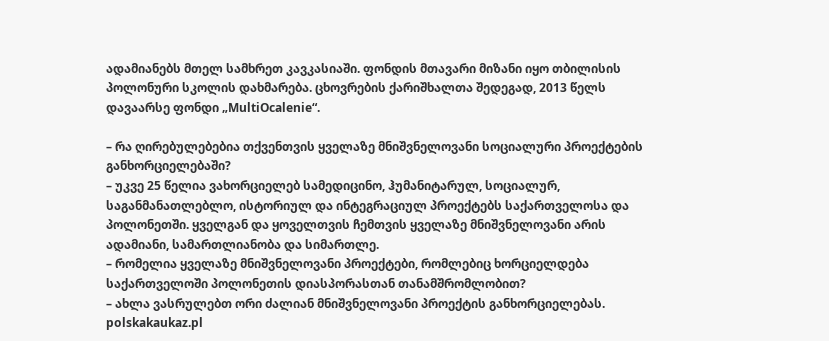ადამიანებს მთელ სამხრეთ კავკასიაში. ფონდის მთავარი მიზანი იყო თბილისის პოლონური სკოლის დახმარება. ცხოვრების ქარიშხალთა შედეგად, 2013 წელს დავაარსე ფონდი „MultiOcalenie“.

– რა ღირებულებებია თქვენთვის ყველაზე მნიშვნელოვანი სოციალური პროექტების განხორციელებაში?
– უკვე 25 წელია ვახორციელებ სამედიცინო, ჰუმანიტარულ, სოციალურ, საგანმანათლებლო, ისტორიულ და ინტეგრაციულ პროექტებს საქართველოსა და პოლონეთში. ყველგან და ყოველთვის ჩემთვის ყველაზე მნიშვნელოვანი არის ადამიანი, სამართლიანობა და სიმართლე.
– რომელია ყველაზე მნიშვნელოვანი პროექტები, რომლებიც ხორციელდება საქართველოში პოლონეთის დიასპორასთან თანამშრომლობით?
– ახლა ვასრულებთ ორი ძალიან მნიშვნელოვანი პროექტის განხორციელებას. polskakaukaz.pl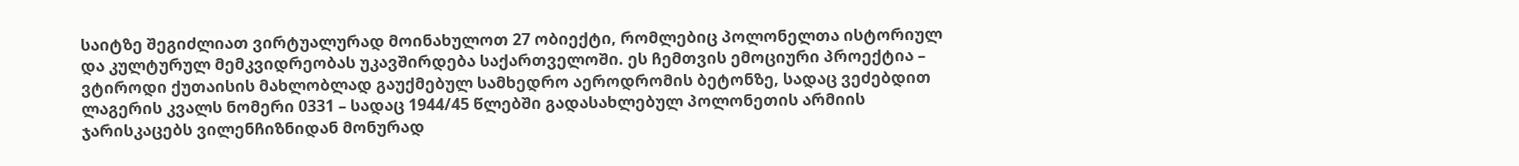საიტზე შეგიძლიათ ვირტუალურად მოინახულოთ 27 ობიექტი, რომლებიც პოლონელთა ისტორიულ და კულტურულ მემკვიდრეობას უკავშირდება საქართველოში. ეს ჩემთვის ემოციური პროექტია – ვტიროდი ქუთაისის მახლობლად გაუქმებულ სამხედრო აეროდრომის ბეტონზე, სადაც ვეძებდით ლაგერის კვალს ნომერი 0331 – სადაც 1944/45 წლებში გადასახლებულ პოლონეთის არმიის ჯარისკაცებს ვილენჩიზნიდან მონურად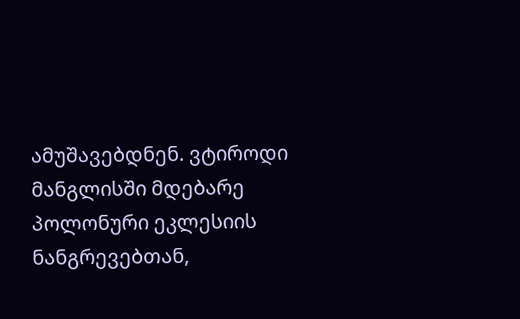ამუშავებდნენ. ვტიროდი მანგლისში მდებარე პოლონური ეკლესიის ნანგრევებთან,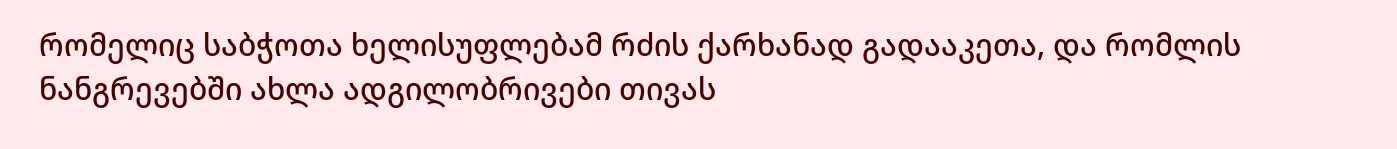რომელიც საბჭოთა ხელისუფლებამ რძის ქარხანად გადააკეთა, და რომლის ნანგრევებში ახლა ადგილობრივები თივას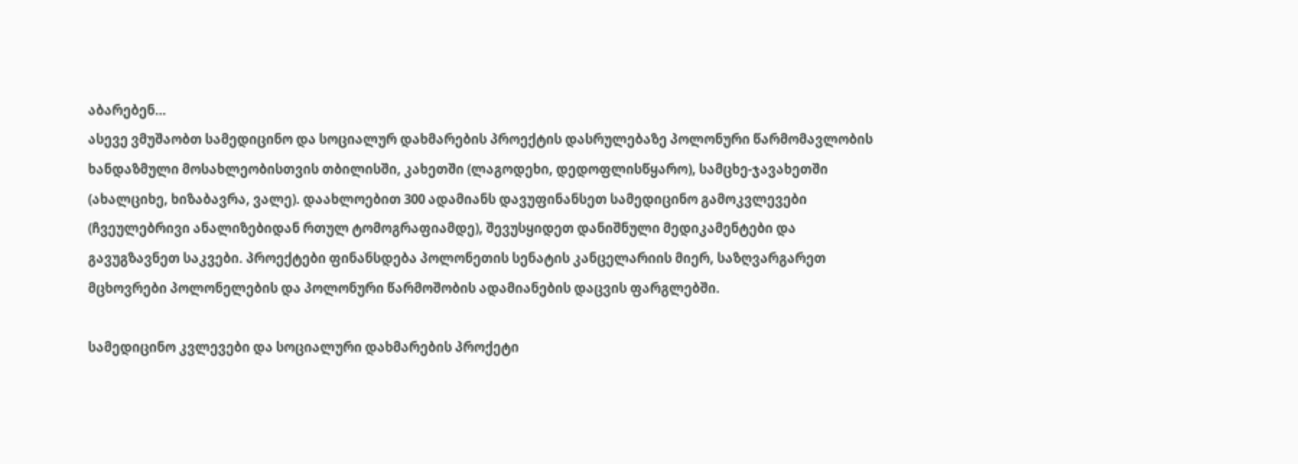აბარებენ…
ასევე ვმუშაობთ სამედიცინო და სოციალურ დახმარების პროექტის დასრულებაზე პოლონური წარმომავლობის ხანდაზმული მოსახლეობისთვის თბილისში, კახეთში (ლაგოდეხი, დედოფლისწყარო), სამცხე-ჯავახეთში (ახალციხე, ხიზაბავრა, ვალე). დაახლოებით 300 ადამიანს დავუფინანსეთ სამედიცინო გამოკვლევები (ჩვეულებრივი ანალიზებიდან რთულ ტომოგრაფიამდე), შევუსყიდეთ დანიშნული მედიკამენტები და გავუგზავნეთ საკვები. პროექტები ფინანსდება პოლონეთის სენატის კანცელარიის მიერ, საზღვარგარეთ მცხოვრები პოლონელების და პოლონური წარმოშობის ადამიანების დაცვის ფარგლებში.

სამედიცინო კვლევები და სოციალური დახმარების პროქეტი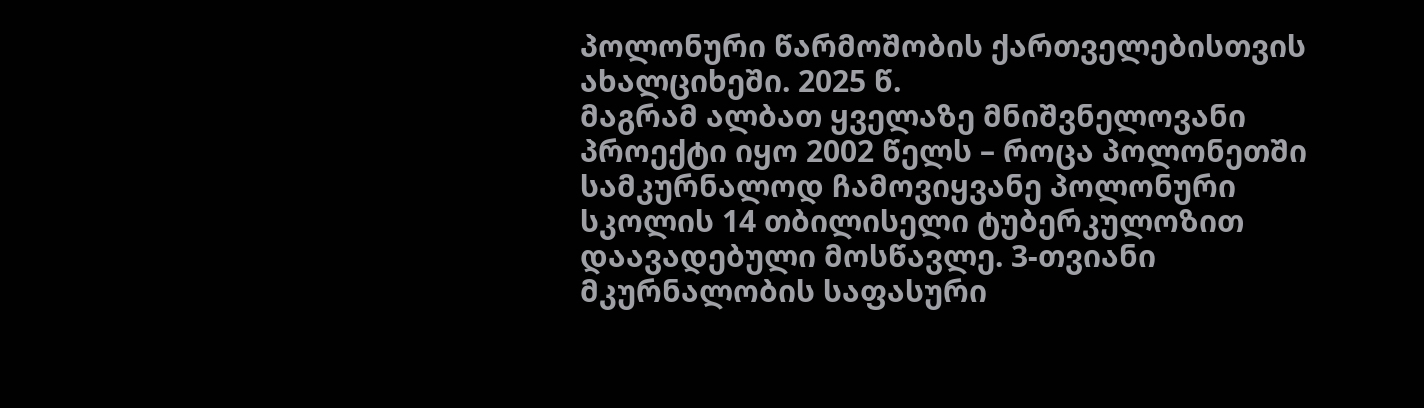პოლონური წარმოშობის ქართველებისთვის ახალციხეში. 2025 წ.
მაგრამ ალბათ ყველაზე მნიშვნელოვანი პროექტი იყო 2002 წელს – როცა პოლონეთში სამკურნალოდ ჩამოვიყვანე პოლონური სკოლის 14 თბილისელი ტუბერკულოზით დაავადებული მოსწავლე. 3-თვიანი მკურნალობის საფასური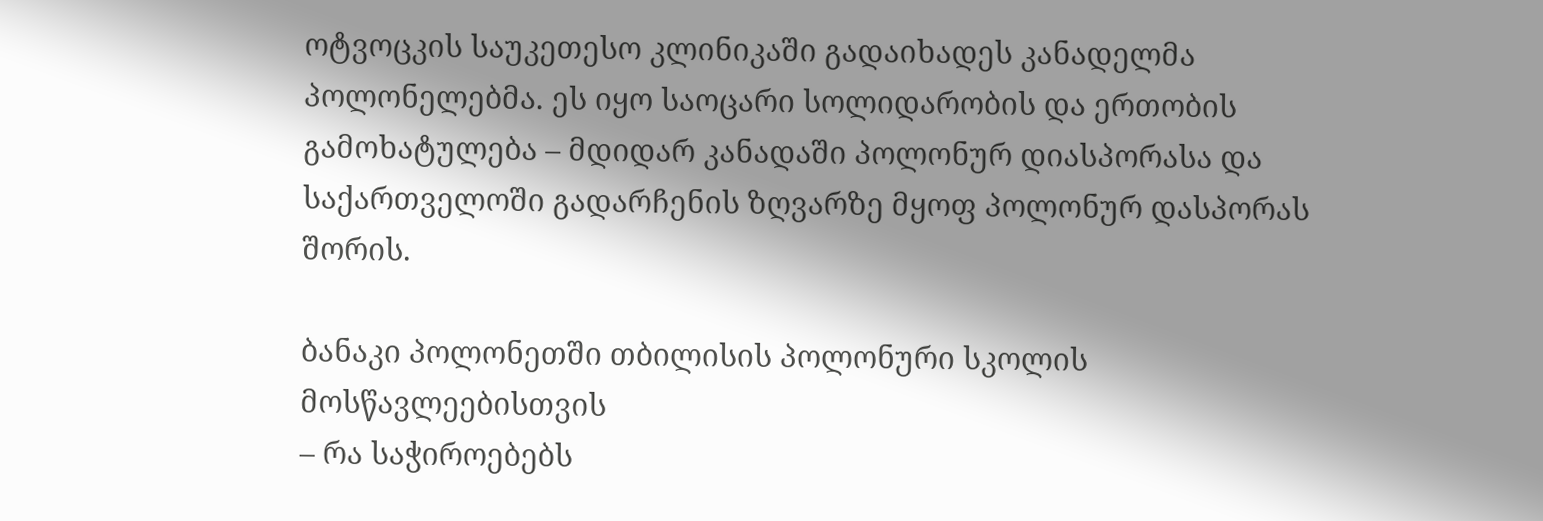ოტვოცკის საუკეთესო კლინიკაში გადაიხადეს კანადელმა პოლონელებმა. ეს იყო საოცარი სოლიდარობის და ერთობის გამოხატულება – მდიდარ კანადაში პოლონურ დიასპორასა და საქართველოში გადარჩენის ზღვარზე მყოფ პოლონურ დასპორას შორის.

ბანაკი პოლონეთში თბილისის პოლონური სკოლის მოსწავლეებისთვის
– რა საჭიროებებს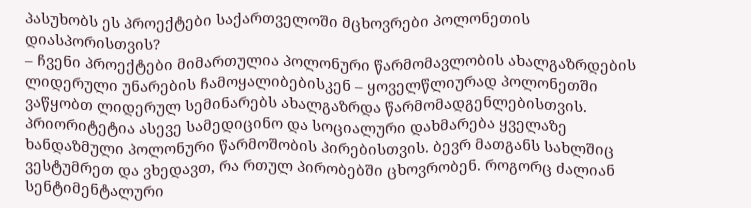პასუხობს ეს პროექტები საქართველოში მცხოვრები პოლონეთის დიასპორისთვის?
– ჩვენი პროექტები მიმართულია პოლონური წარმომავლობის ახალგაზრდების ლიდერული უნარების ჩამოყალიბებისკენ – ყოველწლიურად პოლონეთში ვაწყობთ ლიდერულ სემინარებს ახალგაზრდა წარმომადგენლებისთვის. პრიორიტეტია ასევე სამედიცინო და სოციალური დახმარება ყველაზე ხანდაზმული პოლონური წარმოშობის პირებისთვის. ბევრ მათგანს სახლშიც ვესტუმრეთ და ვხედავთ, რა რთულ პირობებში ცხოვრობენ. როგორც ძალიან სენტიმენტალური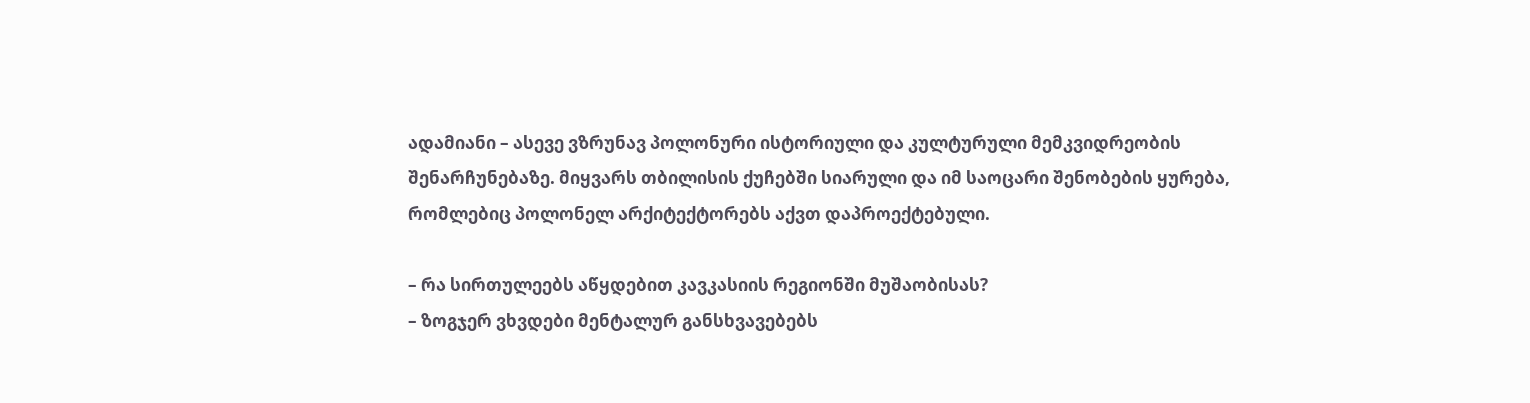ადამიანი – ასევე ვზრუნავ პოლონური ისტორიული და კულტურული მემკვიდრეობის შენარჩუნებაზე. მიყვარს თბილისის ქუჩებში სიარული და იმ საოცარი შენობების ყურება, რომლებიც პოლონელ არქიტექტორებს აქვთ დაპროექტებული.

– რა სირთულეებს აწყდებით კავკასიის რეგიონში მუშაობისას?
– ზოგჯერ ვხვდები მენტალურ განსხვავებებს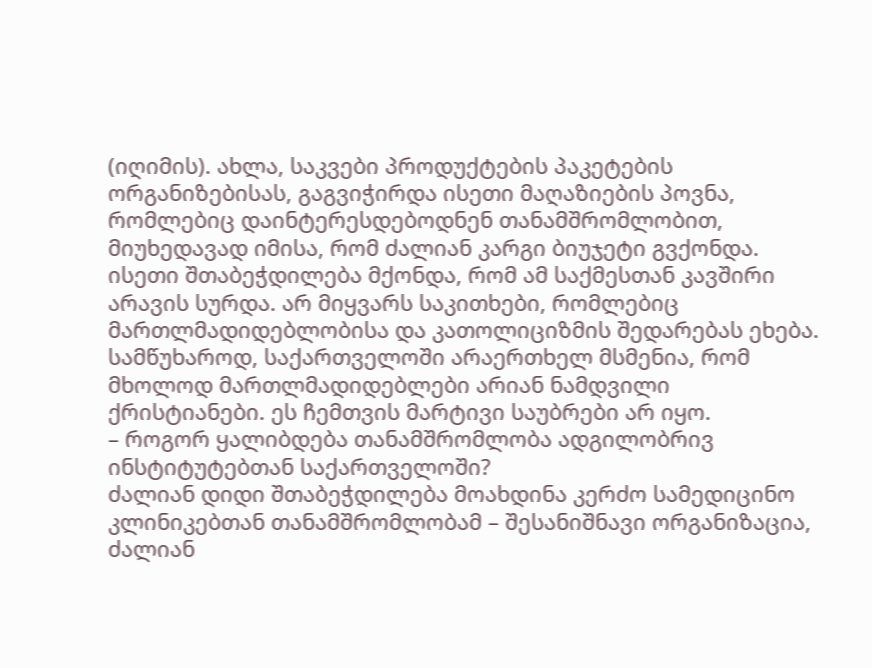(იღიმის). ახლა, საკვები პროდუქტების პაკეტების ორგანიზებისას, გაგვიჭირდა ისეთი მაღაზიების პოვნა, რომლებიც დაინტერესდებოდნენ თანამშრომლობით, მიუხედავად იმისა, რომ ძალიან კარგი ბიუჯეტი გვქონდა. ისეთი შთაბეჭდილება მქონდა, რომ ამ საქმესთან კავშირი არავის სურდა. არ მიყვარს საკითხები, რომლებიც მართლმადიდებლობისა და კათოლიციზმის შედარებას ეხება. სამწუხაროდ, საქართველოში არაერთხელ მსმენია, რომ მხოლოდ მართლმადიდებლები არიან ნამდვილი ქრისტიანები. ეს ჩემთვის მარტივი საუბრები არ იყო.
– როგორ ყალიბდება თანამშრომლობა ადგილობრივ ინსტიტუტებთან საქართველოში?
ძალიან დიდი შთაბეჭდილება მოახდინა კერძო სამედიცინო კლინიკებთან თანამშრომლობამ – შესანიშნავი ორგანიზაცია, ძალიან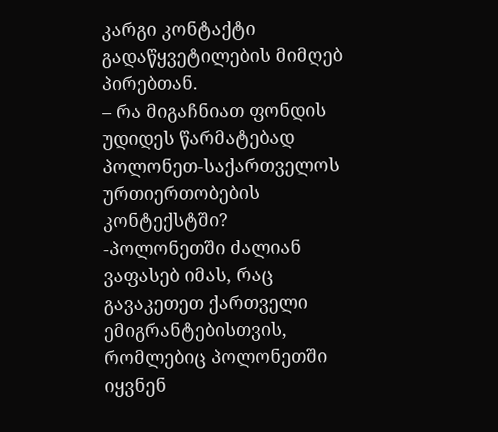კარგი კონტაქტი გადაწყვეტილების მიმღებ პირებთან.
– რა მიგაჩნიათ ფონდის უდიდეს წარმატებად პოლონეთ-საქართველოს ურთიერთობების კონტექსტში?
-პოლონეთში ძალიან ვაფასებ იმას, რაც გავაკეთეთ ქართველი ემიგრანტებისთვის, რომლებიც პოლონეთში იყვნენ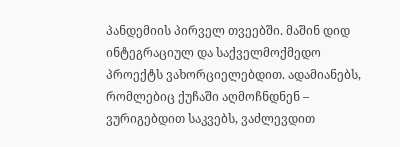პანდემიის პირველ თვეებში. მაშინ დიდ ინტეგრაციულ და საქველმოქმედო პროექტს ვახორციელებდით. ადამიანებს, რომლებიც ქუჩაში აღმოჩნდნენ – ვურიგებდით საკვებს, ვაძლევდით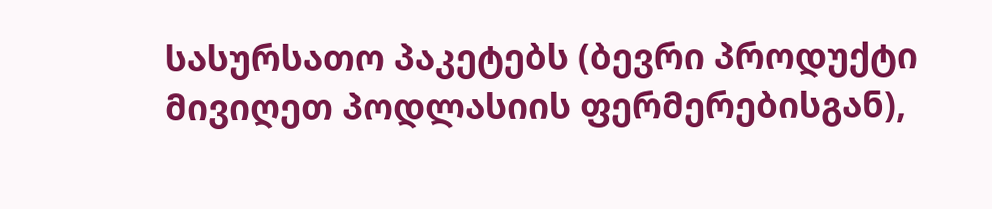სასურსათო პაკეტებს (ბევრი პროდუქტი მივიღეთ პოდლასიის ფერმერებისგან),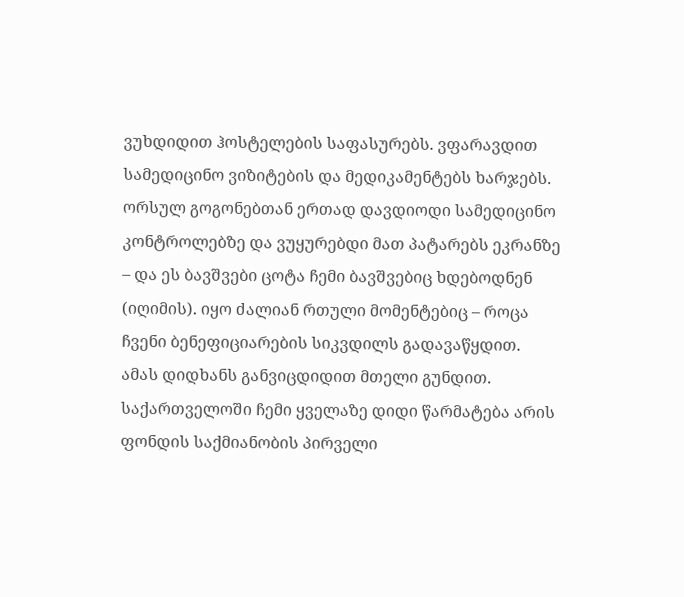ვუხდიდით ჰოსტელების საფასურებს. ვფარავდით სამედიცინო ვიზიტების და მედიკამენტებს ხარჯებს. ორსულ გოგონებთან ერთად დავდიოდი სამედიცინო კონტროლებზე და ვუყურებდი მათ პატარებს ეკრანზე – და ეს ბავშვები ცოტა ჩემი ბავშვებიც ხდებოდნენ (იღიმის). იყო ძალიან რთული მომენტებიც – როცა ჩვენი ბენეფიციარების სიკვდილს გადავაწყდით. ამას დიდხანს განვიცდიდით მთელი გუნდით.
საქართველოში ჩემი ყველაზე დიდი წარმატება არის ფონდის საქმიანობის პირველი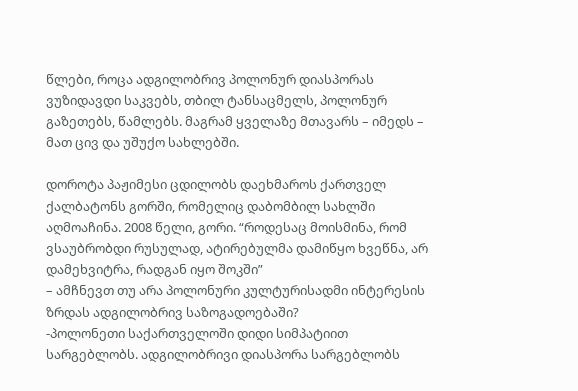წლები, როცა ადგილობრივ პოლონურ დიასპორას ვუზიდავდი საკვებს, თბილ ტანსაცმელს, პოლონურ გაზეთებს, წამლებს. მაგრამ ყველაზე მთავარს – იმედს – მათ ცივ და უშუქო სახლებში.

დოროტა პაჟიმესი ცდილობს დაეხმაროს ქართველ ქალბატონს გორში, რომელიც დაბომბილ სახლში აღმოაჩინა. 2008 წელი, გორი. “როდესაც მოისმინა, რომ ვსაუბრობდი რუსულად, ატირებულმა დამიწყო ხვეწნა, არ დამეხვიტრა, რადგან იყო შოკში”
– ამჩნევთ თუ არა პოლონური კულტურისადმი ინტერესის ზრდას ადგილობრივ საზოგადოებაში?
-პოლონეთი საქართველოში დიდი სიმპატიით სარგებლობს. ადგილობრივი დიასპორა სარგებლობს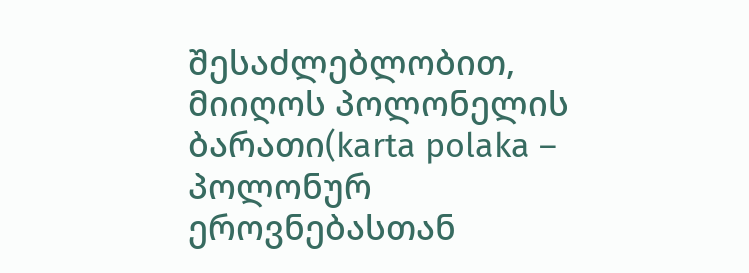შესაძლებლობით, მიიღოს პოლონელის ბარათი(karta polaka – პოლონურ ეროვნებასთან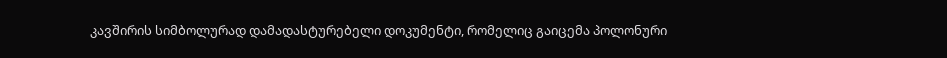კავშირის სიმბოლურად დამადასტურებელი დოკუმენტი, რომელიც გაიცემა პოლონური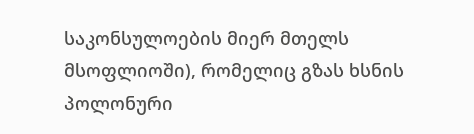საკონსულოების მიერ მთელს მსოფლიოში), რომელიც გზას ხსნის პოლონური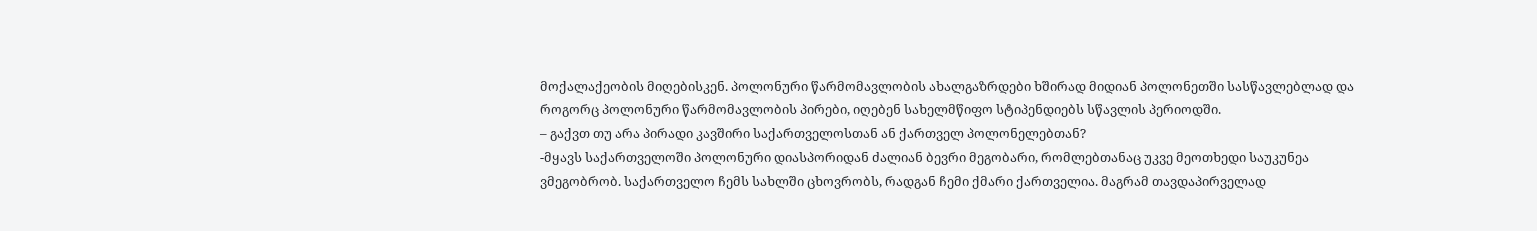მოქალაქეობის მიღებისკენ. პოლონური წარმომავლობის ახალგაზრდები ხშირად მიდიან პოლონეთში სასწავლებლად და როგორც პოლონური წარმომავლობის პირები, იღებენ სახელმწიფო სტიპენდიებს სწავლის პერიოდში.
– გაქვთ თუ არა პირადი კავშირი საქართველოსთან ან ქართველ პოლონელებთან?
-მყავს საქართველოში პოლონური დიასპორიდან ძალიან ბევრი მეგობარი, რომლებთანაც უკვე მეოთხედი საუკუნეა ვმეგობრობ. საქართველო ჩემს სახლში ცხოვრობს, რადგან ჩემი ქმარი ქართველია. მაგრამ თავდაპირველად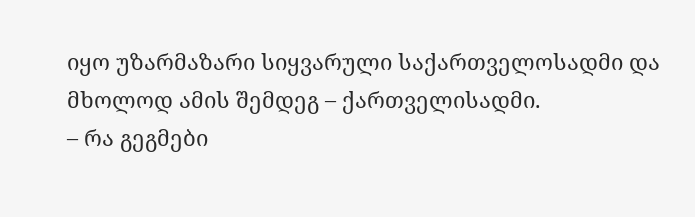იყო უზარმაზარი სიყვარული საქართველოსადმი და მხოლოდ ამის შემდეგ – ქართველისადმი.
– რა გეგმები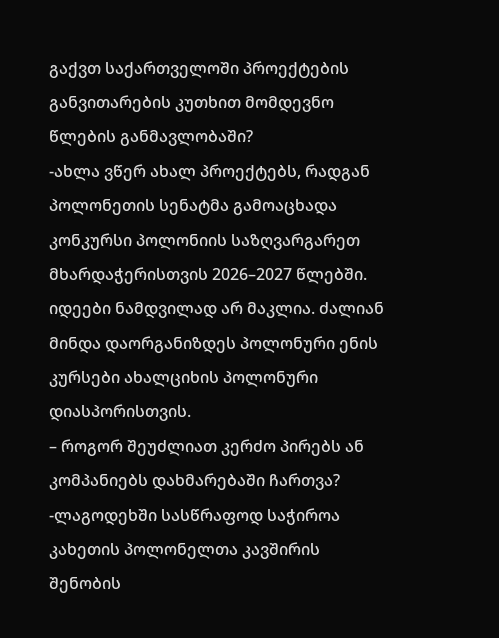გაქვთ საქართველოში პროექტების განვითარების კუთხით მომდევნო წლების განმავლობაში?
-ახლა ვწერ ახალ პროექტებს, რადგან პოლონეთის სენატმა გამოაცხადა კონკურსი პოლონიის საზღვარგარეთ მხარდაჭერისთვის 2026–2027 წლებში. იდეები ნამდვილად არ მაკლია. ძალიან მინდა დაორგანიზდეს პოლონური ენის კურსები ახალციხის პოლონური დიასპორისთვის.
– როგორ შეუძლიათ კერძო პირებს ან კომპანიებს დახმარებაში ჩართვა?
-ლაგოდეხში სასწრაფოდ საჭიროა კახეთის პოლონელთა კავშირის შენობის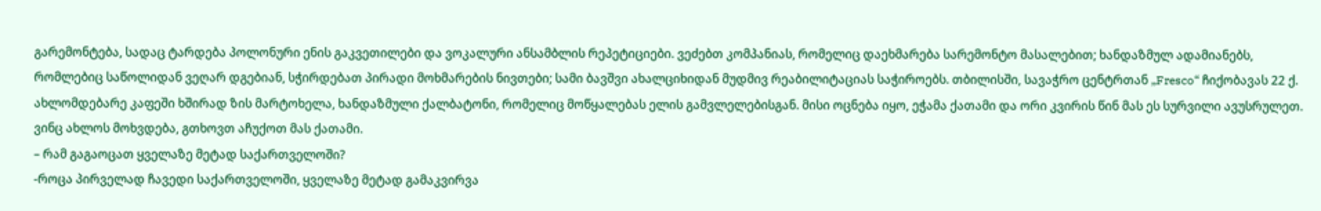გარემონტება, სადაც ტარდება პოლონური ენის გაკვეთილები და ვოკალური ანსამბლის რეპეტიციები. ვეძებთ კომპანიას, რომელიც დაეხმარება სარემონტო მასალებით; ხანდაზმულ ადამიანებს, რომლებიც საწოლიდან ვეღარ დგებიან, სჭირდებათ პირადი მოხმარების ნივთები; სამი ბავშვი ახალციხიდან მუდმივ რეაბილიტაციას საჭიროებს. თბილისში, სავაჭრო ცენტრთან „Fresco“ ჩიქობავას 22 ქ. ახლომდებარე კაფეში ხშირად ზის მარტოხელა, ხანდაზმული ქალბატონი, რომელიც მოწყალებას ელის გამვლელებისგან. მისი ოცნება იყო, ეჭამა ქათამი და ორი კვირის წინ მას ეს სურვილი ავუსრულეთ. ვინც ახლოს მოხვდება, გთხოვთ აჩუქოთ მას ქათამი.
– რამ გაგაოცათ ყველაზე მეტად საქართველოში?
-როცა პირველად ჩავედი საქართველოში, ყველაზე მეტად გამაკვირვა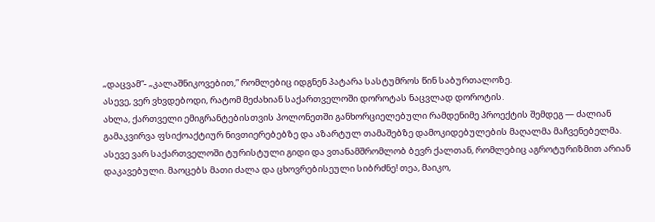„დაცვამ“- „კალაშნიკოვებით,” რომლებიც იდგნენ პატარა სასტუმროს წინ საბურთალოზე.
ასევე, ვერ ვხვდებოდი, რატომ მეძახიან საქართველოში დოროტას ნაცვლად დოროტის.
ახლა, ქართველი ემიგრანტებისთვის პოლონეთში განხორციელებული რამდენიმე პროექტის შემდეგ — ძალიან გამაკვირვა ფსიქოაქტიურ ნივთიერებებზე და აზარტულ თამაშებზე დამოკიდებულების მაღალმა მაჩვენებელმა.
ასევე ვარ საქართველოში ტურისტული გიდი და ვთანამშრომლობ ბევრ ქალთან, რომლებიც აგროტურიზმით არიან დაკავებული. მაოცებს მათი ძალა და ცხოვრებისეული სიბრძნე! თეა, მაიკო,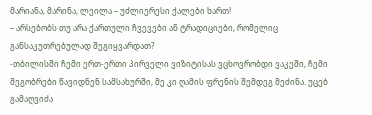მარიანა, მარინა, ლეილა – უძლიერესი ქალები ხართ!
– არსებობს თუ არა ქართული ჩვევები ან ტრადიციები, რომელიც განსაკუთრებულად შეგიყვარდათ?
-თბილისში ჩემი ერთ-ერთი პირველი ვიზიტისას ვცხოვრობდი ვაკეში, ჩემი მეგობრები წავიდნენ სამსახურში, მე კი ღამის ფრენის შემდეგ მეძინა. უცებ გამაღვიძა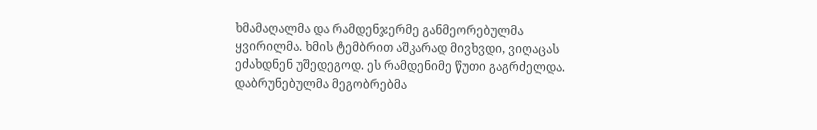ხმამაღალმა და რამდენჯერმე განმეორებულმა ყვირილმა. ხმის ტემბრით აშკარად მივხვდი, ვიღაცას ეძახდნენ უშედეგოდ. ეს რამდენიმე წუთი გაგრძელდა. დაბრუნებულმა მეგობრებმა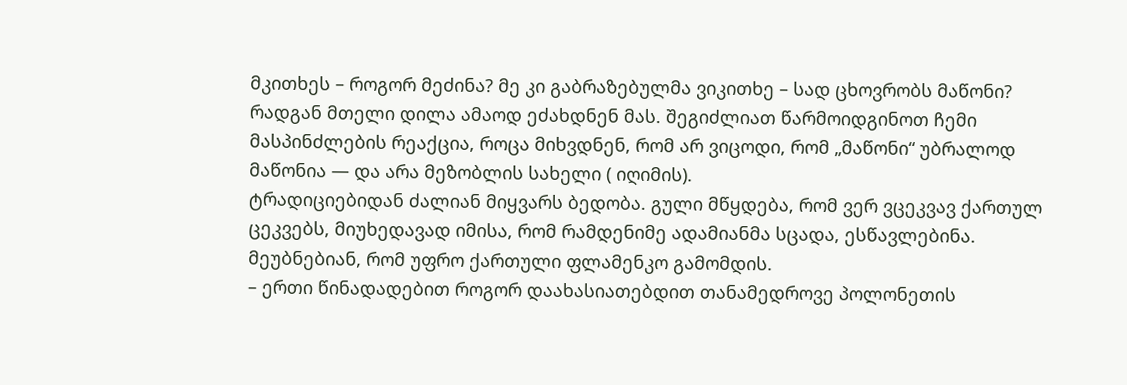მკითხეს – როგორ მეძინა? მე კი გაბრაზებულმა ვიკითხე – სად ცხოვრობს მაწონი? რადგან მთელი დილა ამაოდ ეძახდნენ მას. შეგიძლიათ წარმოიდგინოთ ჩემი მასპინძლების რეაქცია, როცა მიხვდნენ, რომ არ ვიცოდი, რომ „მაწონი“ უბრალოდ მაწონია — და არა მეზობლის სახელი ( იღიმის).
ტრადიციებიდან ძალიან მიყვარს ბედობა. გული მწყდება, რომ ვერ ვცეკვავ ქართულ ცეკვებს, მიუხედავად იმისა, რომ რამდენიმე ადამიანმა სცადა, ესწავლებინა. მეუბნებიან, რომ უფრო ქართული ფლამენკო გამომდის.
– ერთი წინადადებით როგორ დაახასიათებდით თანამედროვე პოლონეთის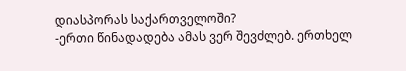დიასპორას საქართველოში?
-ერთი წინადადება ამას ვერ შევძლებ. ერთხელ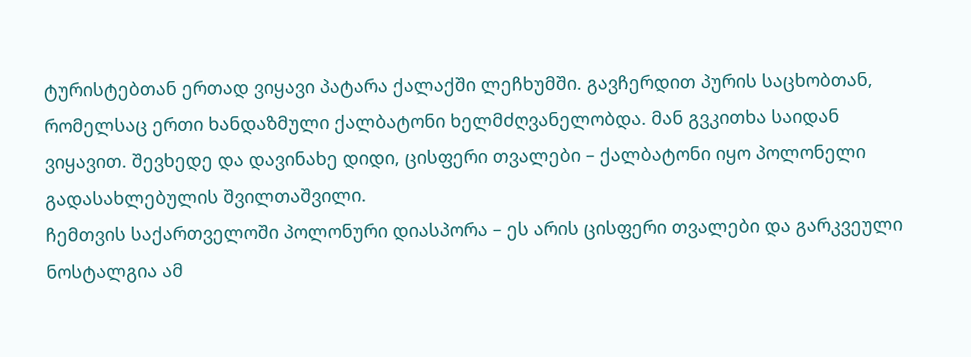ტურისტებთან ერთად ვიყავი პატარა ქალაქში ლეჩხუმში. გავჩერდით პურის საცხობთან, რომელსაც ერთი ხანდაზმული ქალბატონი ხელმძღვანელობდა. მან გვკითხა საიდან ვიყავით. შევხედე და დავინახე დიდი, ცისფერი თვალები – ქალბატონი იყო პოლონელი გადასახლებულის შვილთაშვილი.
ჩემთვის საქართველოში პოლონური დიასპორა – ეს არის ცისფერი თვალები და გარკვეული ნოსტალგია ამ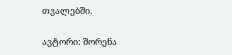თვალებში.

ავტორი: შორენა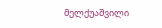მელქუაშვილი